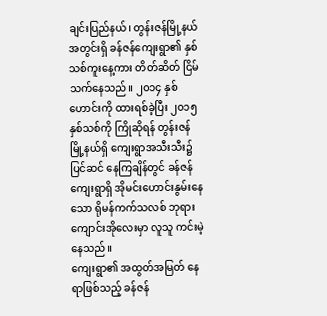ချင်းပြည်နယ်၊ တွန်းဇန်မြို့နယ်အတွင်းရှိ ခန်ဇန်ကျေးရွာ၏ နှစ်သစ်ကူးနေ့ကား တိတ်ဆိတ် ငြိမ်သက်နေသည်။ ၂၀၁၄ နှစ်ဟောင်းကို ထားရစ်ခဲ့ပြီး ၂၀၁၅ နှစ်သစ်ကို ကြိုဆိုရန် တွန်းဇန်မြို့နယ်ရှိ ကျေးရွာအသီးသီး၌ ပြင်ဆင် နေကြချိန်တွင် ခန်ဇန်ကျေးရွာရှိ အိုမင်းဟောင်းနွမ်းနေသော ရိုမန်ကက်သလစ် ဘုရားကျောင်းအိုလေးမှာ လူသူ ကင်းမဲ့နေသည်။
ကျေးရွာ၏ အထွတ်အမြတ် နေရာဖြစ်သည့် ခန်ဇန်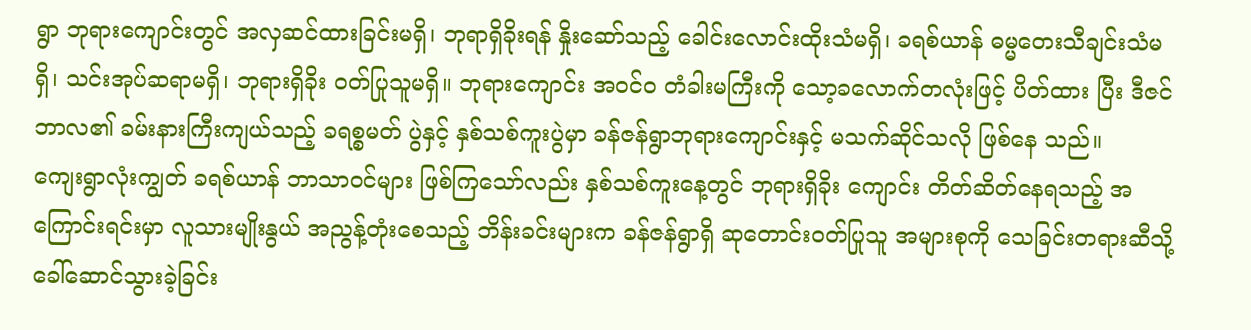ရွာ ဘုရားကျောင်းတွင် အလှဆင်ထားခြင်းမရှိ၊ ဘုရာရှိခိုးရန် နှိုးဆော်သည့် ခေါင်းလောင်းထိုးသံမရှိ၊ ခရစ်ယာန် ဓမ္မတေးသီချင်းသံမရှိ၊ သင်းအုပ်ဆရာမရှိ၊ ဘုရားရှိခိုး ဝတ်ပြုသူမရှိ။ ဘုရားကျောင်း အဝင်ဝ တံခါးမကြီးကို သော့ခလောက်တလုံးဖြင့် ပိတ်ထား ပြီး ဒီဇင်ဘာလ၏ ခမ်းနားကြီးကျယ်သည့် ခရစ္စမတ် ပွဲနှင့် နှစ်သစ်ကူးပွဲမှာ ခန်ဇန်ရွာဘုရားကျောင်းနှင့် မသက်ဆိုင်သလို ဖြစ်နေ သည်။
ကျေးရွာလုံးကျွတ် ခရစ်ယာန် ဘာသာဝင်များ ဖြစ်ကြသော်လည်း နှစ်သစ်ကူးနေ့တွင် ဘုရားရှိခိုး ကျောင်း တိတ်ဆိတ်နေရသည့် အကြောင်းရင်းမှာ လူသားမျိုးနွယ် အညွန့်တုံးစေသည့် ဘိန်းခင်းများက ခန်ဇန်ရွာရှိ ဆုတောင်းဝတ်ပြုသူ အများစုကို သေခြင်းတရားဆီသို့ ခေါ်ဆောင်သွားခဲ့ခြင်း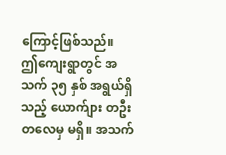ကြောင့်ဖြစ်သည်။
ဤကျေးရွာတွင် အသက် ၃၅ နှစ် အရွယ်ရှိ သည့် ယောက်ျား တဦးတလေမှ မရှိ။ အသက်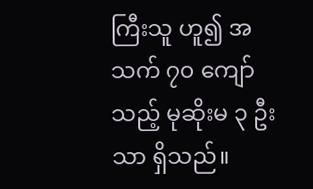ကြီးသူ ဟူ၍ အသက် ၇၀ ကျော်သည့် မုဆိုးမ ၃ ဦးသာ ရှိသည်။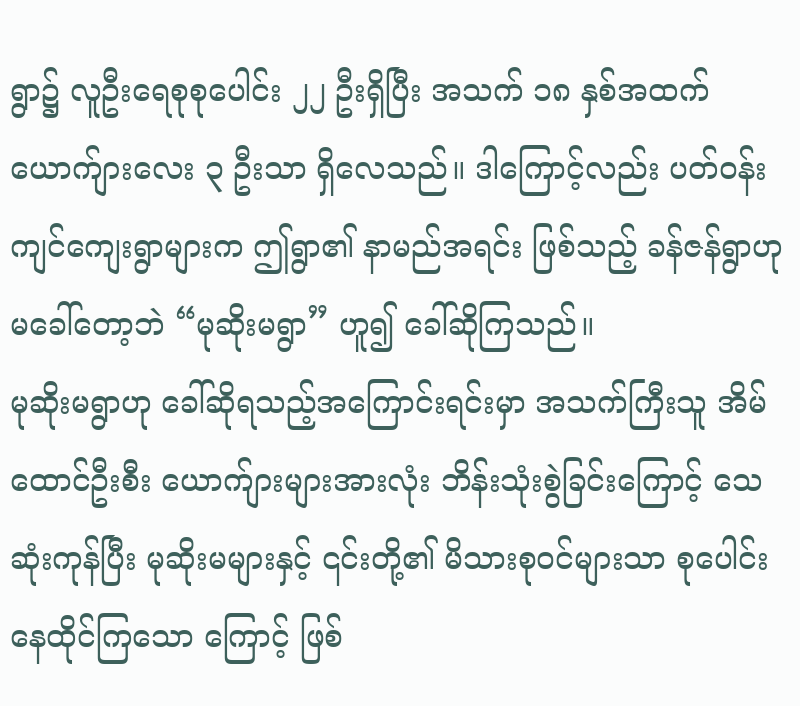ရွာ၌ လူဦးရေစုစုပေါင်း ၂၂ ဦးရှိပြီး အသက် ၁၈ နှစ်အထက် ယောက်ျားလေး ၃ ဦးသာ ရှိလေသည်။ ဒါကြောင့်လည်း ပတ်ဝန်းကျင်ကျေးရွာများက ဤရွာ၏ နာမည်အရင်း ဖြစ်သည့် ခန်ဇန်ရွာဟု မခေါ်တော့ဘဲ “မုဆိုးမရွာ” ဟူ၍ ခေါ်ဆိုကြသည်။
မုဆိုးမရွာဟု ခေါ်ဆိုရသည့်အကြောင်းရင်းမှာ အသက်ကြီးသူ အိမ်ထောင်ဦးစီး ယောက်ျားများအားလုံး ဘိန်းသုံးစွဲခြင်းကြောင့် သေဆုံးကုန်ပြီး မုဆိုးမများနှင့် ၎င်းတို့၏ မိသားစုဝင်များသာ စုပေါင်းနေထိုင်ကြသော ကြောင့် ဖြစ်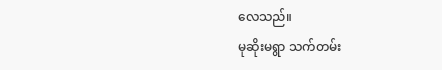လေသည်။
မုဆိုးမရွာ သက်တမ်း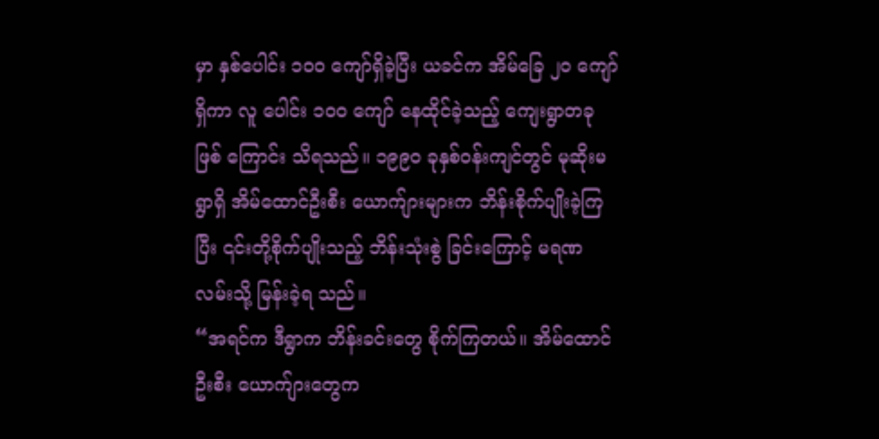မှာ နှစ်ပေါင်း ၁၀ဝ ကျော်ရှိခဲ့ပြီး ယခင်က အိမ်ခြေ ၂၀ ကျော်ရှိကာ လူ ပေါင်း ၁၀ဝ ကျော် နေထိုင်ခဲ့သည့် ကျေးရွာတခုဖြစ် ကြောင်း သိရသည်။ ၁၉၉၀ ခုနှစ်ဝန်းကျင်တွင် မုဆိုးမရွာရှိ အိမ်ထောင်ဦးစီး ယောက်ျားများက ဘိန်းစိုက်ပျိုးခဲ့ကြပြီး ၎င်းတို့စိုက်ပျိုးသည့် ဘိန်းသုံးစွဲ ခြင်းကြောင့် မရဏလမ်းသို့ မြန်းခဲ့ရ သည်။
“အရင်က ဒီရွာက ဘိန်းခင်းတွေ စိုက်ကြတယ်။ အိမ်ထောင်ဦးစီး ယောက်ျားတွေက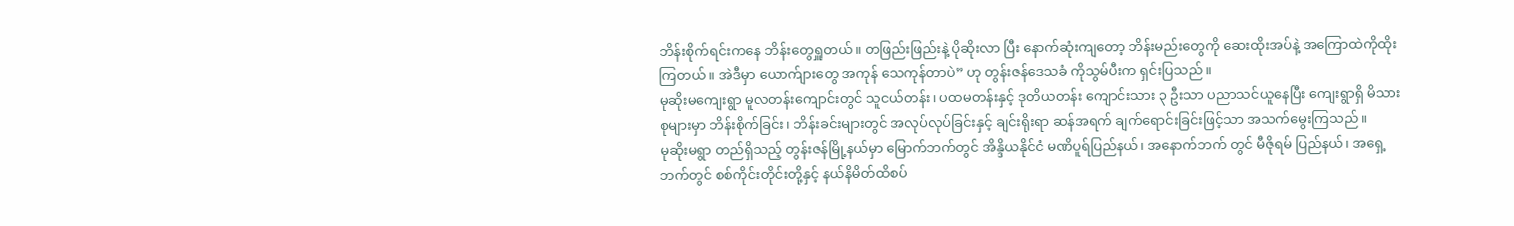ဘိန်းစိုက်ရင်းကနေ ဘိန်းတွေရှူတယ်။ တဖြည်းဖြည်းနဲ့ ပိုဆိုးလာ ပြီး နောက်ဆုံးကျတော့ ဘိန်းမည်းတွေကို ဆေးထိုးအပ်နဲ့ အကြောထဲကိုထိုးကြတယ်။ အဲဒီမှာ ယောက်ျားတွေ အကုန် သေကုန်တာပဲ” ဟု တွန်းဇန်ဒေသခံ ကိုသွမ်ပီးက ရှင်းပြသည်။
မုဆိုးမကျေးရွာ မူလတန်းကျောင်းတွင် သူငယ်တန်း၊ ပထမတန်းနှင့် ဒုတိယတန်း ကျောင်းသား ၃ ဦးသာ ပညာသင်ယူနေပြီး ကျေးရွာရှိ မိသားစုများမှာ ဘိန်းစိုက်ခြင်း၊ ဘိန်းခင်းများတွင် အလုပ်လုပ်ခြင်းနှင့် ချင်းရိုးရာ ဆန်အရက် ချက်ရောင်းခြင်းဖြင့်သာ အသက်မွေးကြသည်။
မုဆိုးမရွာ တည်ရှိသည့် တွန်းဇန်မြို့နယ်မှာ မြောက်ဘက်တွင် အိန္ဒိယနိုင်ငံ မဏိပူရ်ပြည်နယ်၊ အနောက်ဘက် တွင် မီဇိုရမ် ပြည်နယ်၊ အရှေ့ဘက်တွင် စစ်ကိုင်းတိုင်းတို့နှင့် နယ်နိမိတ်ထိစပ်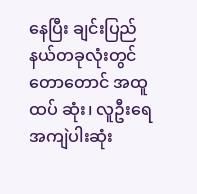နေပြီး ချင်းပြည်နယ်တခုလုံးတွင် တောတောင် အထူထပ် ဆုံး၊ လူဦးရေအကျဲပါးဆုံး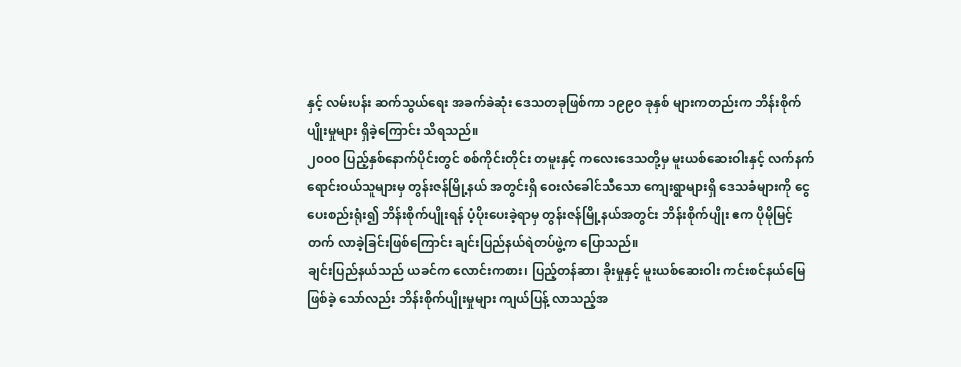နှင့် လမ်းပန်း ဆက်သွယ်ရေး အခက်ခဲဆုံး ဒေသတခုဖြစ်ကာ ၁၉၉၀ ခုနှစ် များကတည်းက ဘိန်းစိုက်ပျိုးမှုများ ရှိခဲ့ကြောင်း သိရသည်။
၂၀ဝ၀ ပြည့်နှစ်နောက်ပိုင်းတွင် စစ်ကိုင်းတိုင်း တမူးနှင့် ကလေးဒေသတို့မှ မူးယစ်ဆေးဝါးနှင့် လက်နက် ရောင်းဝယ်သူများမှ တွန်းဇန်မြို့နယ် အတွင်းရှိ ဝေးလံခေါင်သီသော ကျေးရွာများရှိ ဒေသခံများကို ငွေပေးစည်းရုံး၍ ဘိန်းစိုက်ပျိုးရန် ပံ့ပိုးပေးခဲ့ရာမှ တွန်းဇန်မြို့နယ်အတွင်း ဘိန်းစိုက်ပျိုး ဧက ပိုမိုမြင့်တက် လာခဲ့ခြင်းဖြစ်ကြောင်း ချင်းပြည်နယ်ရဲတပ်ဖွဲ့က ပြောသည်။
ချင်းပြည်နယ်သည် ယခင်က လောင်းကစား၊ ပြည့်တန်ဆာ၊ ခိုးမှုနှင့် မူးယစ်ဆေးဝါး ကင်းစင်နယ်မြေဖြစ်ခဲ့ သော်လည်း ဘိန်းစိုက်ပျိုးမှုများ ကျယ်ပြန့် လာသည့်အ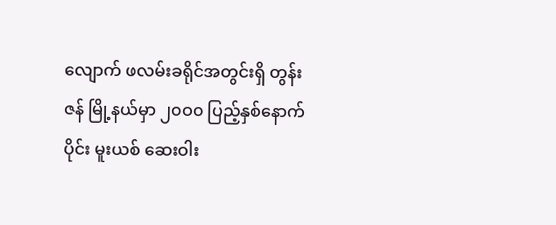လျောက် ဖလမ်းခရိုင်အတွင်းရှိ တွန်းဇန် မြို့နယ်မှာ ၂၀ဝ၀ ပြည့်နှစ်နောက်ပိုင်း မူးယစ် ဆေးဝါး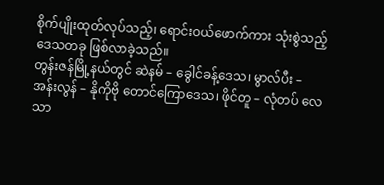စိုက်ပျိုးထုတ်လုပ်သည့်၊ ရောင်းဝယ်ဖောက်ကား သုံးစွဲသည့် ဒေသတခု ဖြစ်လာခဲ့သည်။
တွန်းဇန်မြို့နယ်တွင် ဆဲနမ် – ခွေါင်ခန့်ဒေသ၊ မွာလ်ပီး – အန်းလွန် – နိုကိုဗို တောင်ကြောဒေသ၊ ဖိုင်တူ – လုံတပ် လေသာ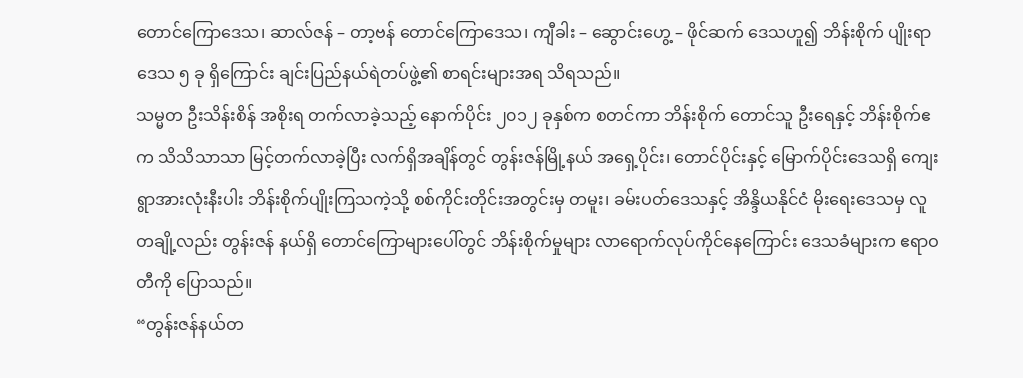တောင်ကြောဒေသ၊ ဆာလ်ဇန် – တာ့ဗန် တောင်ကြောဒေသ၊ ကျီခါး – ဆွောင်းဟွေ့ – ဖိုင်ဆက် ဒေသဟူ၍ ဘိန်းစိုက် ပျိုးရာ ဒေသ ၅ ခု ရှိကြောင်း ချင်းပြည်နယ်ရဲတပ်ဖွဲ့၏ စာရင်းများအရ သိရသည်။
သမ္မတ ဦးသိန်းစိန် အစိုးရ တက်လာခဲ့သည့် နောက်ပိုင်း ၂၀၁၂ ခုနှစ်က စတင်ကာ ဘိန်းစိုက် တောင်သူ ဦးရေနှင့် ဘိန်းစိုက်ဧက သိသိသာသာ မြင့်တက်လာခဲ့ပြီး လက်ရှိအချိန်တွင် တွန်းဇန်မြို့နယ် အရှေ့ပိုင်း၊ တောင်ပိုင်းနှင့် မြောက်ပိုင်းဒေသရှိ ကျေးရွာအားလုံးနီးပါး ဘိန်းစိုက်ပျိုးကြသကဲ့သို့ စစ်ကိုင်းတိုင်းအတွင်းမှ တမူး၊ ခမ်းပတ်ဒေသနှင့် အိန္ဒိယနိုင်ငံ မိုးရေးဒေသမှ လူတချို့လည်း တွန်းဇန် နယ်ရှိ တောင်ကြောများပေါ်တွင် ဘိန်းစိုက်မှုများ လာရောက်လုပ်ကိုင်နေကြောင်း ဒေသခံများက ဧရာဝတီကို ပြောသည်။
“တွန်းဇန်နယ်တ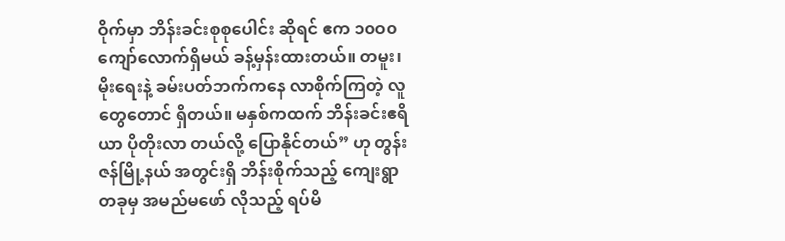ဝိုက်မှာ ဘိန်းခင်းစုစုပေါင်း ဆိုရင် ဧက ၁၀ဝ၀ ကျော်လောက်ရှိမယ် ခန့်မှန်းထားတယ်။ တမူး၊ မိုးရေးနဲ့ ခမ်းပတ်ဘက်ကနေ လာစိုက်ကြတဲ့ လူတွေတောင် ရှိတယ်။ မနှစ်ကထက် ဘိန်းခင်းဧရိယာ ပိုတိုးလာ တယ်လို့ ပြောနိုင်တယ်” ဟု တွန်းဇန်မြို့နယ် အတွင်းရှိ ဘိန်းစိုက်သည့် ကျေးရွာ တခုမှ အမည်မဖော် လိုသည့် ရပ်မိ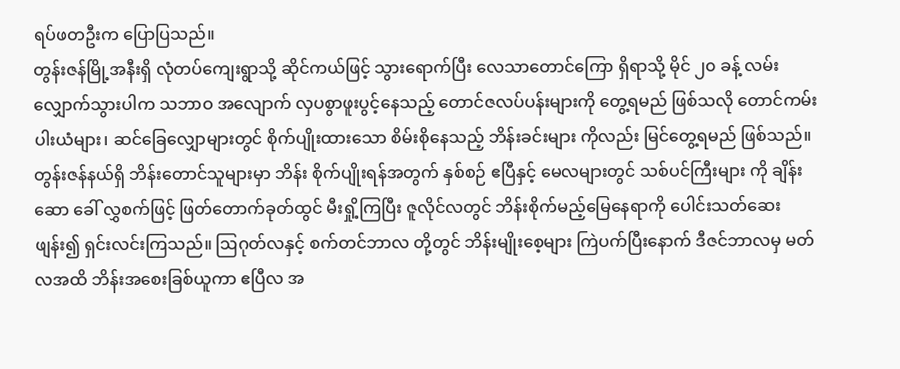ရပ်ဖတဦးက ပြောပြသည်။
တွန်းဇန်မြို့အနီးရှိ လုံတပ်ကျေးရွာသို့ ဆိုင်ကယ်ဖြင့် သွားရောက်ပြီး လေသာတောင်ကြော ရှိရာသို့ မိုင် ၂၀ ခန့် လမ်းလျှောက်သွားပါက သဘာဝ အလျောက် လှပစွာဖူးပွင့်နေသည့် တောင်ဇလပ်ပန်းများကို တွေ့ရမည် ဖြစ်သလို တောင်ကမ်းပါးယံများ၊ ဆင်ခြေလျှောများတွင် စိုက်ပျိုးထားသော စိမ်းစိုနေသည့် ဘိန်းခင်းများ ကိုလည်း မြင်တွေ့ရမည် ဖြစ်သည်။
တွန်းဇန်နယ်ရှိ ဘိန်းတောင်သူများမှာ ဘိန်း စိုက်ပျိုးရန်အတွက် နှစ်စဉ် ဧပြီနှင့် မေလများတွင် သစ်ပင်ကြီးများ ကို ချိန်းဆော ခေါ် လွှစက်ဖြင့် ဖြတ်တောက်ခုတ်ထွင် မီးရှို့ကြပြီး ဇူလိုင်လတွင် ဘိန်းစိုက်မည့်မြေနေရာကို ပေါင်းသတ်ဆေးဖျန်း၍ ရှင်းလင်းကြသည်။ ဩဂုတ်လနှင့် စက်တင်ဘာလ တို့တွင် ဘိန်းမျိုးစေ့များ ကြဲပက်ပြီးနောက် ဒီဇင်ဘာလမှ မတ်လအထိ ဘိန်းအစေးခြစ်ယူကာ ဧပြီလ အ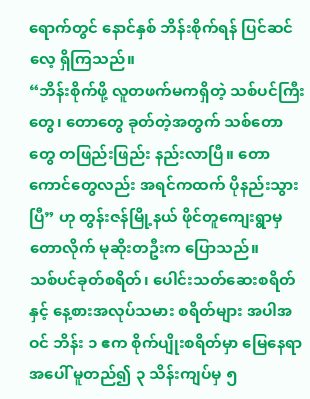ရောက်တွင် နောင်နှစ် ဘိန်းစိုက်ရန် ပြင်ဆင်လေ့ ရှိကြသည်။
“ဘိန်းစိုက်ဖို့ လူတဖက်မကရှိတဲ့ သစ်ပင်ကြီးတွေ၊ တောတွေ ခုတ်တဲ့အတွက် သစ်တောတွေ တဖြည်းဖြည်း နည်းလာပြီ။ တောကောင်တွေလည်း အရင်ကထက် ပိုနည်းသွားပြီ” ဟု တွန်းဇန်မြို့နယ် ဖိုင်တူကျေးရွာမှ တောလိုက် မုဆိုးတဦးက ပြောသည်။
သစ်ပင်ခုတ်စရိတ်၊ ပေါင်းသတ်ဆေးစရိတ်နှင့် နေ့စားအလုပ်သမား စရိတ်များ အပါအဝင် ဘိန်း ၁ ဧက စိုက်ပျိုးစရိတ်မှာ မြေနေရာအပေါ် မူတည်၍ ၃ သိန်းကျပ်မှ ၅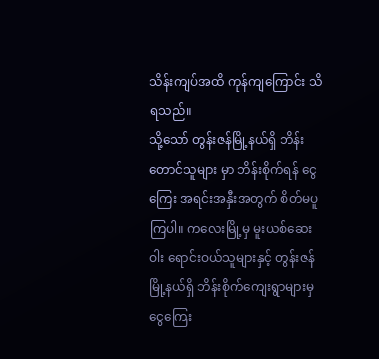သိန်းကျပ်အထိ ကုန်ကျကြောင်း သိရသည်။
သို့သော် တွန်းဇန်မြို့နယ်ရှိ ဘိန်းတောင်သူများ မှာ ဘိန်းစိုက်ရန် ငွေကြေး အရင်းအနှီးအတွက် စိတ်မပူကြပါ။ ကလေးမြို့မှ မူးယစ်ဆေးဝါး ရောင်းဝယ်သူများနှင့် တွန်းဇန်မြို့နယ်ရှိ ဘိန်းစိုက်ကျေးရွာများမှ ငွေကြေး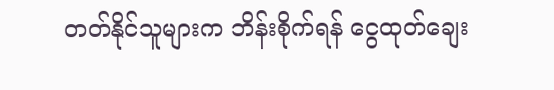တတ်နိုင်သူများက ဘိန်းစိုက်ရန် ငွေထုတ်ချေး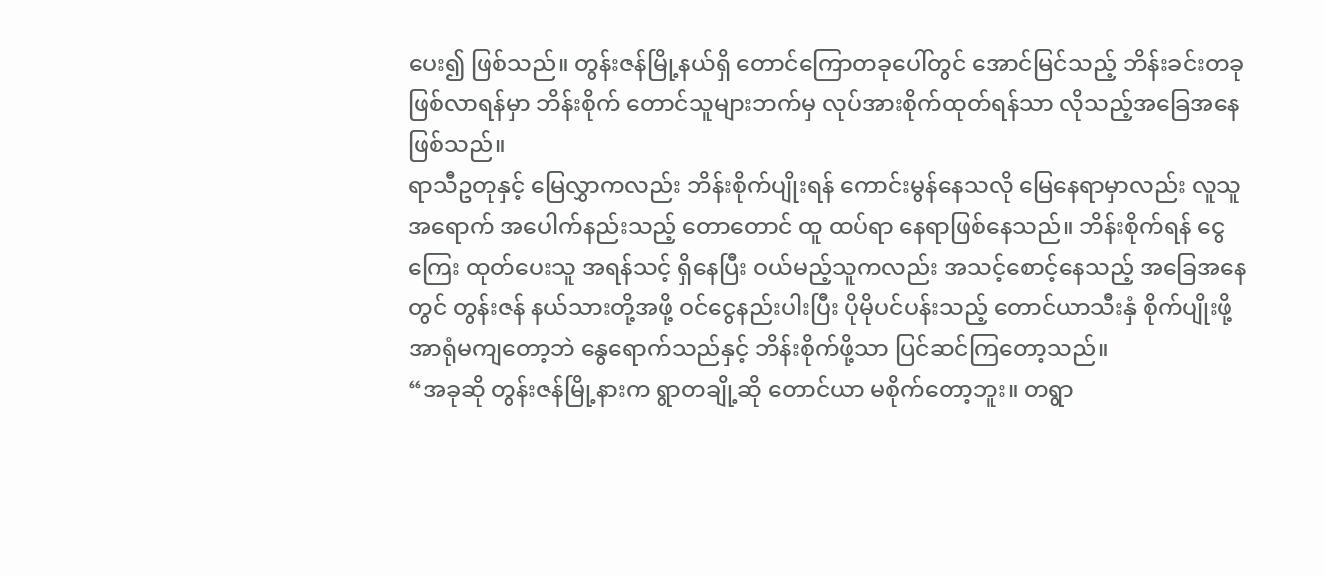ပေး၍ ဖြစ်သည်။ တွန်းဇန်မြို့နယ်ရှိ တောင်ကြောတခုပေါ်တွင် အောင်မြင်သည့် ဘိန်းခင်းတခု ဖြစ်လာရန်မှာ ဘိန်းစိုက် တောင်သူများဘက်မှ လုပ်အားစိုက်ထုတ်ရန်သာ လိုသည့်အခြေအနေဖြစ်သည်။
ရာသီဥတုနှင့် မြေလွှာကလည်း ဘိန်းစိုက်ပျိုးရန် ကောင်းမွန်နေသလို မြေနေရာမှာလည်း လူသူ အရောက် အပေါက်နည်းသည့် တောတောင် ထူ ထပ်ရာ နေရာဖြစ်နေသည်။ ဘိန်းစိုက်ရန် ငွေကြေး ထုတ်ပေးသူ အရန်သင့် ရှိနေပြီး ဝယ်မည့်သူကလည်း အသင့်စောင့်နေသည့် အခြေအနေတွင် တွန်းဇန် နယ်သားတို့အဖို့ ဝင်ငွေနည်းပါးပြီး ပိုမိုပင်ပန်းသည့် တောင်ယာသီးနှံ စိုက်ပျိုးဖို့ အာရုံမကျတော့ဘဲ နွေရောက်သည်နှင့် ဘိန်းစိုက်ဖို့သာ ပြင်ဆင်ကြတော့သည်။
“အခုဆို တွန်းဇန်မြို့နားက ရွာတချို့ဆို တောင်ယာ မစိုက်တော့ဘူး။ တရွာ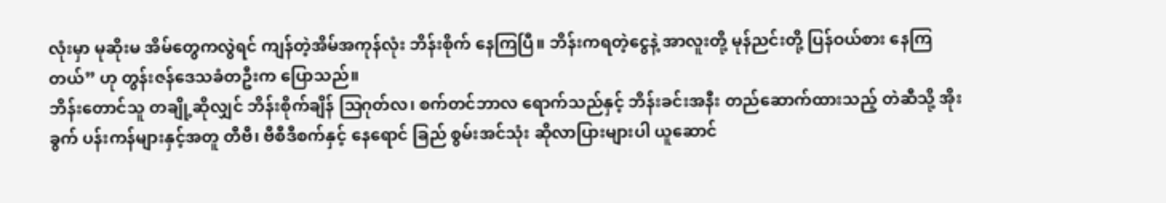လုံးမှာ မုဆိုးမ အိမ်တွေကလွဲရင် ကျန်တဲ့အိမ်အကုန်လုံး ဘိန်းစိုက် နေကြပြီ။ ဘိန်းကရတဲ့ငွေနဲ့ အာလူးတို့ မုန်ညင်းတို့ ပြန်ဝယ်စား နေကြတယ်” ဟု တွန်းဇန်ဒေသခံတဦးက ပြောသည်။
ဘိန်းတောင်သူ တချို့ဆိုလျှင် ဘိန်းစိုက်ချိန် ဩဂုတ်လ၊ စက်တင်ဘာလ ရောက်သည်နှင့် ဘိန်းခင်းအနီး တည်ဆောက်ထားသည့် တဲဆီသို့ အိုးခွက် ပန်းကန်များနှင့်အတူ တီဗီ၊ ဗီစီဒီစက်နှင့် နေရောင် ခြည် စွမ်းအင်သုံး ဆိုလာပြားများပါ ယူဆောင်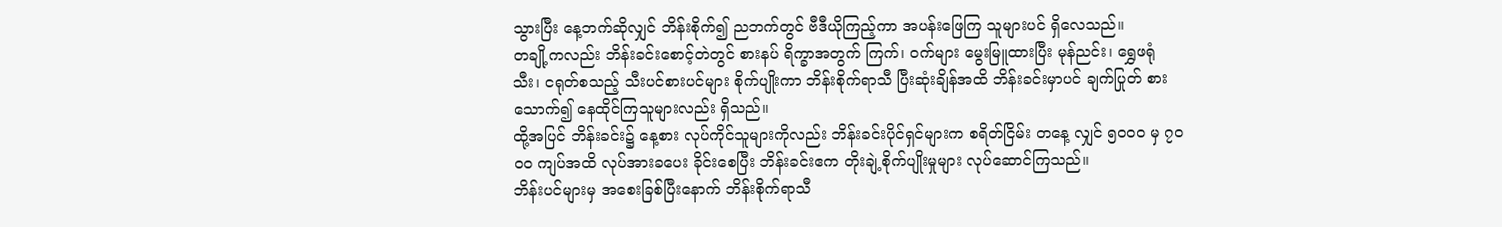သွားပြီး နေ့ဘက်ဆိုလျှင် ဘိန်းစိုက်၍ ညဘက်တွင် ဗီဒီယိုကြည့်ကာ အပန်းဖြေကြ သူများပင် ရှိလေသည်။
တချို့ကလည်း ဘိန်းခင်းစောင့်တဲတွင် စားနပ် ရိက္ခာအတွက် ကြက်၊ ဝက်များ မွေးမြူထားပြီး မုန်ညင်း၊ ရွှေဖရုံ သီး၊ ငရုတ်စသည့် သီးပင်စားပင်များ စိုက်ပျိုးကာ ဘိန်းစိုက်ရာသီ ပြီးဆုံးချိန်အထိ ဘိန်းခင်းမှာပင် ချက်ပြုတ် စားသောက်၍ နေထိုင်ကြသူများလည်း ရှိသည်။
ထို့အပြင် ဘိန်းခင်း၌ နေ့စား လုပ်ကိုင်သူများကိုလည်း ဘိန်းခင်းပိုင်ရှင်များက စရိတ်ငြိမ်း တနေ့ လျှင် ၅၀ဝ၀ မှ ၇၀ဝ၀ ကျပ်အထိ လုပ်အားခပေး ခိုင်းစေပြီး ဘိန်းခင်းဧက တိုးချဲ့စိုက်ပျိုးမှုများ လုပ်ဆောင်ကြသည်။
ဘိန်းပင်များမှ အစေးခြစ်ပြီးနောက် ဘိန်းစိုက်ရာသီ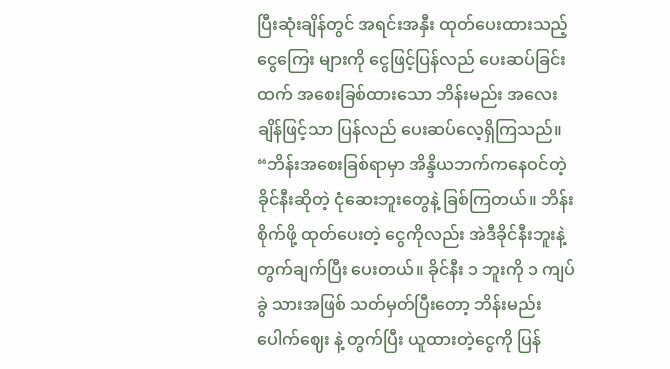ပြီးဆုံးချိန်တွင် အရင်းအနှီး ထုတ်ပေးထားသည့် ငွေကြေး များကို ငွေဖြင့်ပြန်လည် ပေးဆပ်ခြင်းထက် အစေးခြစ်ထားသော ဘိန်းမည်း အလေးချိန်ဖြင့်သာ ပြန်လည် ပေးဆပ်လေ့ရှိကြသည်။
“ဘိန်းအစေးခြစ်ရာမှာ အိန္ဒိယဘက်ကနေဝင်တဲ့ ခိုင်နီးဆိုတဲ့ ငုံဆေးဘူးတွေနဲ့ ခြစ်ကြတယ်။ ဘိန်း စိုက်ဖို့ ထုတ်ပေးတဲ့ ငွေကိုလည်း အဲဒီခိုင်နီးဘူးနဲ့ တွက်ချက်ပြီး ပေးတယ်။ ခိုင်နီး ၁ ဘူးကို ၁ ကျပ်ခွဲ သားအဖြစ် သတ်မှတ်ပြီးတော့ ဘိန်းမည်းပေါက်ဈေး နဲ့ တွက်ပြီး ယူထားတဲ့ငွေကို ပြန်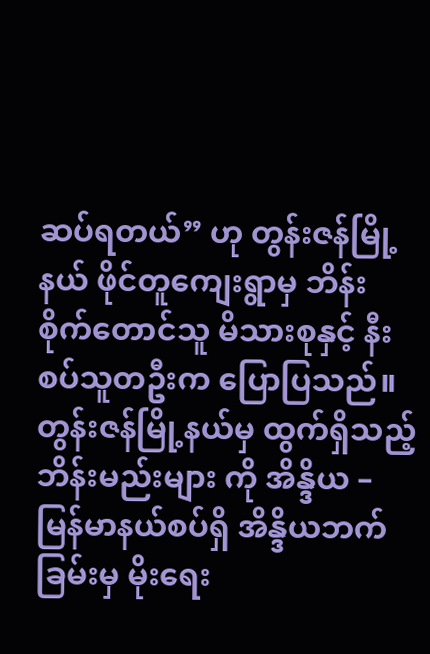ဆပ်ရတယ်” ဟု တွန်းဇန်မြို့နယ် ဖိုင်တူကျေးရွာမှ ဘိန်းစိုက်တောင်သူ မိသားစုနှင့် နီးစပ်သူတဦးက ပြောပြသည်။
တွန်းဇန်မြို့နယ်မှ ထွက်ရှိသည့် ဘိန်းမည်းများ ကို အိန္ဒိယ – မြန်မာနယ်စပ်ရှိ အိန္ဒိယဘက်ခြမ်းမှ မိုးရေး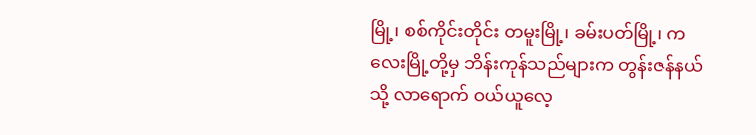မြို့၊ စစ်ကိုင်းတိုင်း တမူးမြို့၊ ခမ်းပတ်မြို့၊ ကလေးမြို့တို့မှ ဘိန်းကုန်သည်များက တွန်းဇန်နယ်သို့ လာရောက် ဝယ်ယူလေ့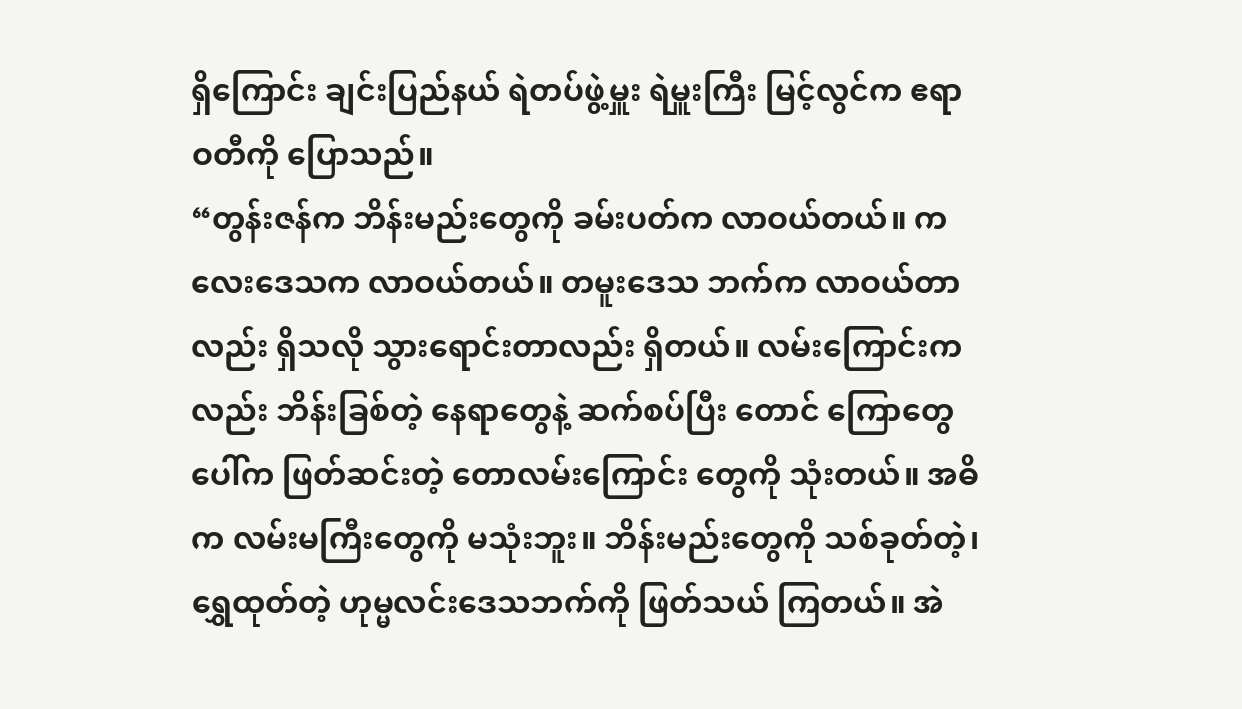ရှိကြောင်း ချင်းပြည်နယ် ရဲတပ်ဖွဲ့မှူး ရဲမှူးကြီး မြင့်လွင်က ဧရာဝတီကို ပြောသည်။
“တွန်းဇန်က ဘိန်းမည်းတွေကို ခမ်းပတ်က လာဝယ်တယ်။ ကလေးဒေသက လာဝယ်တယ်။ တမူးဒေသ ဘက်က လာဝယ်တာလည်း ရှိသလို သွားရောင်းတာလည်း ရှိတယ်။ လမ်းကြောင်းကလည်း ဘိန်းခြစ်တဲ့ နေရာတွေနဲ့ ဆက်စပ်ပြီး တောင် ကြောတွေပေါ်က ဖြတ်ဆင်းတဲ့ တောလမ်းကြောင်း တွေကို သုံးတယ်။ အဓိက လမ်းမကြီးတွေကို မသုံးဘူး။ ဘိန်းမည်းတွေကို သစ်ခုတ်တဲ့၊ ရွှေထုတ်တဲ့ ဟုမ္မလင်းဒေသဘက်ကို ဖြတ်သယ် ကြတယ်။ အဲ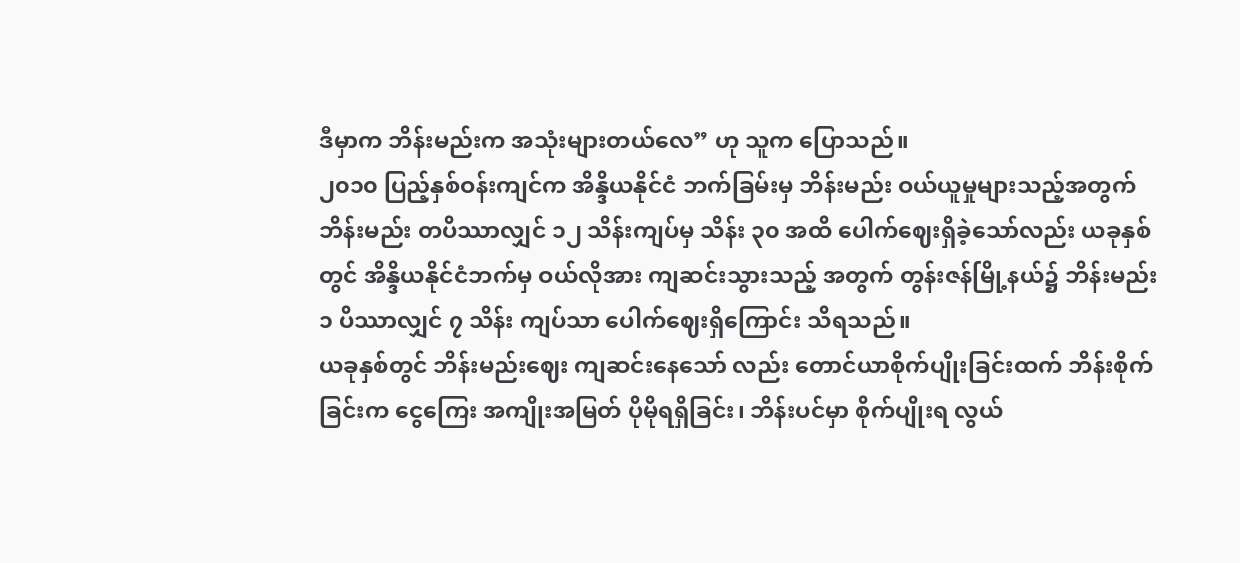ဒီမှာက ဘိန်းမည်းက အသုံးများတယ်လေ” ဟု သူက ပြောသည်။
၂၀၁၀ ပြည့်နှစ်ဝန်းကျင်က အိန္ဒိယနိုင်ငံ ဘက်ခြမ်းမှ ဘိန်းမည်း ဝယ်ယူမှုများသည့်အတွက် ဘိန်းမည်း တပိဿာလျှင် ၁၂ သိန်းကျပ်မှ သိန်း ၃၀ အထိ ပေါက်ဈေးရှိခဲ့သော်လည်း ယခုနှစ်တွင် အိန္ဒိယနိုင်ငံဘက်မှ ဝယ်လိုအား ကျဆင်းသွားသည့် အတွက် တွန်းဇန်မြို့နယ်၌ ဘိန်းမည်း ၁ ပိဿာလျှင် ၇ သိန်း ကျပ်သာ ပေါက်ဈေးရှိကြောင်း သိရသည်။
ယခုနှစ်တွင် ဘိန်းမည်းဈေး ကျဆင်းနေသော် လည်း တောင်ယာစိုက်ပျိုးခြင်းထက် ဘိန်းစိုက်ခြင်းက ငွေကြေး အကျိုးအမြတ် ပိုမိုရရှိခြင်း၊ ဘိန်းပင်မှာ စိုက်ပျိုးရ လွယ်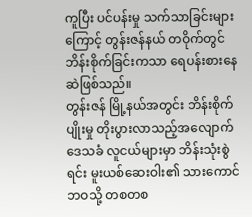ကူပြီး ပင်ပန်းမှု သက်သာခြင်းများကြောင့် တွန်းဇန်နယ် တဝိုက်တွင် ဘိန်းစိုက်ခြင်းကသာ ရေပန်းစားနေဆဲဖြစ်သည်။
တွန်းဇန် မြို့နယ်အတွင်း ဘိန်းစိုက်ပျိုးမှု တိုးပွားလာသည့်အလျောက် ဒေသခံ လူငယ်များမှာ ဘိန်းသုံးစွဲရင်း မူးယစ်ဆေးဝါး၏ သားကောင်ဘဝသို့ တစတစ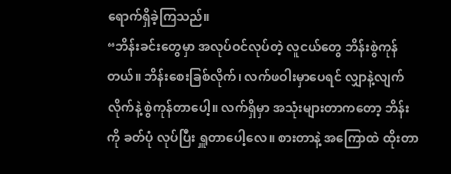ရောက်ရှိခဲ့ကြသည်။
“ဘိန်းခင်းတွေမှာ အလုပ်ဝင်လုပ်တဲ့ လူငယ်တွေ ဘိန်းစွဲကုန်တယ်။ ဘိန်းစေးခြစ်လိုက်၊ လက်ဖဝါးမှာပေရင် လျှာနဲ့လျက်လိုက်နဲ့ စွဲကုန်တာပေါ့။ လက်ရှိမှာ အသုံးများတာကတော့ ဘိန်းကို ခတ်ပုံ လုပ်ပြီး ရှူတာပေါ့လေ။ စားတာနဲ့ အကြောထဲ ထိုးတာ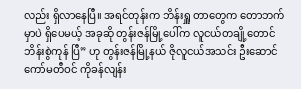လည်း ရှိလာနေပြီ။ အရင်တုန်းက ဘိန်းရှူ တာတွေက တောဘက်မှာပဲ ရှိပေမယ့် အခုဆို တွန်းဇန်မြို့ပေါ်က လူငယ်တချို့တောင် ဘိန်းစွဲကုန် ပြီ” ဟု တွန်းဇန်မြို့နယ် ဇိုလူငယ်အသင်း ဦးဆောင် ကော်မတီဝင် ကိုခန်လျန်း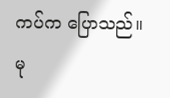ကပ်က ပြောသည်။
မု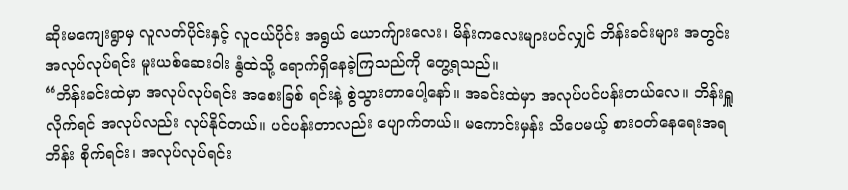ဆိုးမကျေးရွာမှ လူလတ်ပိုင်းနှင့် လူငယ်ပိုင်း အရွယ် ယောက်ျားလေး၊ မိန်းကလေးများပင်လျှင် ဘိန်းခင်းများ အတွင်း အလုပ်လုပ်ရင်း မူးယစ်ဆေးဝါး နွံထဲသို့ ရောက်ရှိနေခဲ့ကြသည်ကို တွေ့ရသည်။
“ဘိန်းခင်းထဲမှာ အလုပ်လုပ်ရင်း အစေးခြစ် ရင်းနဲ့ စွဲသွားတာပေါ့နော်။ အခင်းထဲမှာ အလုပ်ပင်ပန်းတယ်လေ။ ဘိန်းရှူလိုက်ရင် အလုပ်လည်း လုပ်နိုင်တယ်။ ပင်ပန်းတာလည်း ပျောက်တယ်။ မကောင်းမှန်း သိပေမယ့် စားဝတ်နေရေးအရ ဘိန်း စိုက်ရင်း၊ အလုပ်လုပ်ရင်း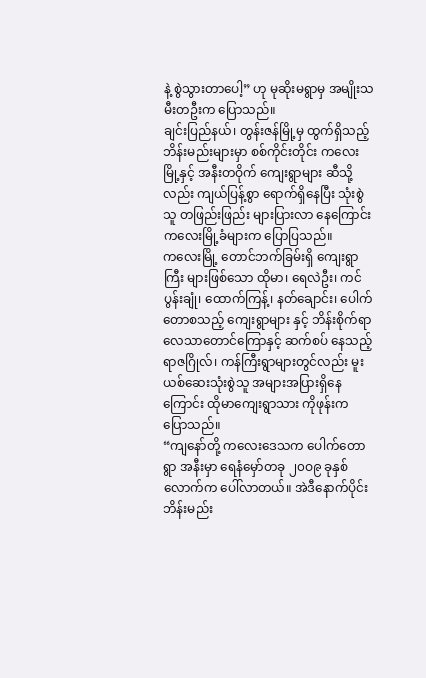နဲ့ စွဲသွားတာပေါ့” ဟု မုဆိုးမရွာမှ အမျိုးသမီးတဦးက ပြောသည်။
ချင်းပြည်နယ်၊ တွန်းဇန်မြို့မှ ထွက်ရှိသည့် ဘိန်းမည်းများမှာ စစ်ကိုင်းတိုင်း ကလေးမြို့နှင့် အနီးတဝိုက် ကျေးရွာများ ဆီသို့လည်း ကျယ်ပြန့်စွာ ရောက်ရှိနေပြီး သုံးစွဲသူ တဖြည်းဖြည်း များပြားလာ နေကြောင်း ကလေးမြို့ခံများက ပြောပြသည်။
ကလေးမြို့ တောင်ဘက်ခြမ်းရှိ ကျေးရွာကြီး များဖြစ်သော ထိုမာ၊ ရေလဲဦး၊ ကင်ပွန်းချုံ၊ ထောက်ကြန့်၊ နတ်ချောင်း၊ ပေါက်တောစသည့် ကျေးရွာများ နှင့် ဘိန်းစိုက်ရာ လေသာတောင်ကြောနှင့် ဆက်စပ် နေသည့် ရာဇဂြိုလ်၊ ကန်ကြီးရွာများတွင်လည်း မူးယစ်ဆေးသုံးစွဲသူ အများအပြားရှိနေကြောင်း ထိုမာကျေးရွာသား ကိုဖုန်းက ပြောသည်။
“ကျနော်တို့ ကလေးဒေသက ပေါက်တောရွာ အနီးမှာ ရေနံမှော်တခု ၂၀ဝ၉ ခုနှစ်လောက်က ပေါ်လာတယ်။ အဲဒီနောက်ပိုင်း ဘိန်းမည်း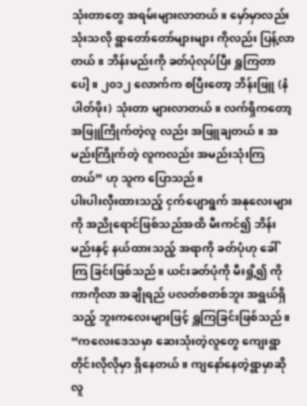သုံးတာတွေ အရမ်းများလာတယ်။ မှော်မှာလည်း သုံးသလို ရွာတော်တော်များများ ကိုလည်း ပြန့်လာတယ်။ ဘိန်းမည်းကို ခတ်ပုံလုပ်ပြီး ရှူကြတာပေါ့။ ၂၀၁၂ လောက်က စပြီးတော့ ဘိန်းဖြူ (နံပါတ်ဖိုး) သုံးတာ များလာတယ်။ လက်ရှိကတော့ အဖြူကြိုက်တဲ့လူ လည်း အဖြူချတယ်။ အမည်းကြိုက်တဲ့ လူကလည်း အမည်းသုံးကြတယ်” ဟု သူက ပြောသည်။
ပါးပါးလှီးထားသည့် ငှက်ပျောရွက် အနုလေးများကို အညိုရောင်ဖြစ်သည်အထိ မီးကင်၍ ဘိန်းမည်းနှင့် နယ်ထားသည့် အရာကို ခတ်ပုံဟု ခေါ်ကြ ခြင်းဖြစ်သည်။ ယင်းခတ်ပုံကို မီးရှို့၍ ကိုကာကိုလာ အချိုရည် ပလတ်စတစ်ဘူး အရွယ်ရှိသည့် ဘူးကလေးများဖြင့် ရှူကြခြင်းဖြစ်သည်။
“ကလေးဒေသမှာ ဆေးသုံးတဲ့လူတွေ ကျေးရွာ တိုင်းလိုလိုမှာ ရှိနေတယ်။ ကျနော်နေတဲ့ရွာမှာဆို လူ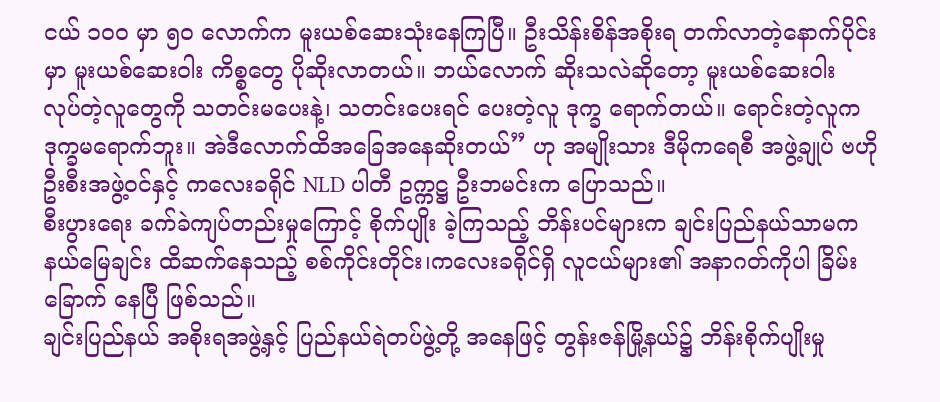ငယ် ၁၀ဝ မှာ ၅၀ လောက်က မူးယစ်ဆေးသုံးနေကြပြီ။ ဦးသိန်းစိန်အစိုးရ တက်လာတဲ့နောက်ပိုင်းမှာ မူးယစ်ဆေးဝါး ကိစ္စတွေ ပိုဆိုးလာတယ်။ ဘယ်လောက် ဆိုးသလဲဆိုတော့ မူးယစ်ဆေးဝါး လုပ်တဲ့လူတွေကို သတင်းမပေးနဲ့၊ သတင်းပေးရင် ပေးတဲ့လူ ဒုက္ခ ရောက်တယ်။ ရောင်းတဲ့လူက ဒုက္ခမရောက်ဘူး။ အဲဒီလောက်ထိအခြေအနေဆိုးတယ်” ဟု အမျိုးသား ဒီမိုကရေစီ အဖွဲ့ချုပ် ဗဟိုဦးစီးအဖွဲ့ဝင်နှင့် ကလေးခရိုင် NLD ပါတီ ဥက္ကဋ္ဌ ဦးဘမင်းက ပြောသည်။
စီးပွားရေး ခက်ခဲကျပ်တည်းမှုကြောင့် စိုက်ပျိုး ခဲ့ကြသည့် ဘိန်းပင်များက ချင်းပြည်နယ်သာမက နယ်မြေချင်း ထိဆက်နေသည့် စစ်ကိုင်းတိုင်း၊ကလေးခရိုင်ရှိ လူငယ်များ၏ အနာဂတ်ကိုပါ ခြိမ်းခြောက် နေပြီ ဖြစ်သည်။
ချင်းပြည်နယ် အစိုးရအဖွဲ့နှင့် ပြည်နယ်ရဲတပ်ဖွဲ့တို့ အနေဖြင့် တွန်းဇန်မြို့နယ်၌ ဘိန်းစိုက်ပျိုးမှု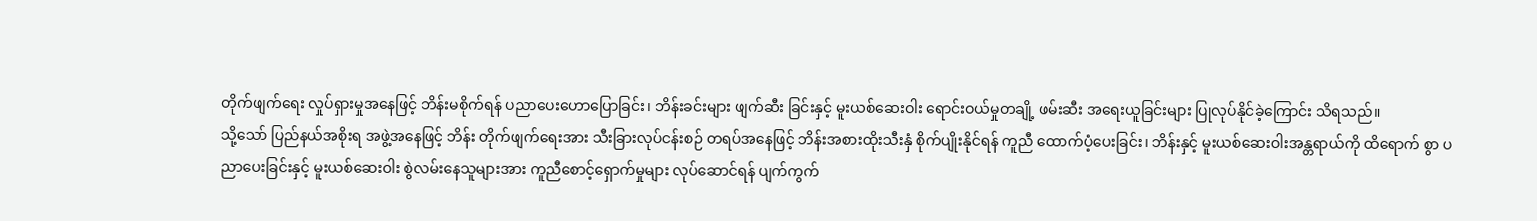တိုက်ဖျက်ရေး လှုပ်ရှားမှုအနေဖြင့် ဘိန်းမစိုက်ရန် ပညာပေးဟောပြောခြင်း၊ ဘိန်းခင်းများ ဖျက်ဆီး ခြင်းနှင့် မူးယစ်ဆေးဝါး ရောင်းဝယ်မှုတချို့ ဖမ်းဆီး အရေးယူခြင်းများ ပြုလုပ်နိုင်ခဲ့ကြောင်း သိရသည်။
သို့သော် ပြည်နယ်အစိုးရ အဖွဲ့အနေဖြင့် ဘိန်း တိုက်ဖျက်ရေးအား သီးခြားလုပ်ငန်းစဉ် တရပ်အနေဖြင့် ဘိန်းအစားထိုးသီးနှံ စိုက်ပျိုးနိုင်ရန် ကူညီ ထောက်ပံ့ပေးခြင်း၊ ဘိန်းနှင့် မူးယစ်ဆေးဝါးအန္တရာယ်ကို ထိရောက် စွာ ပညာပေးခြင်းနှင့် မူးယစ်ဆေးဝါး စွဲလမ်းနေသူများအား ကူညီစောင့်ရှောက်မှုများ လုပ်ဆောင်ရန် ပျက်ကွက်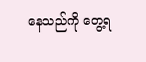နေသည်ကို တွေ့ရ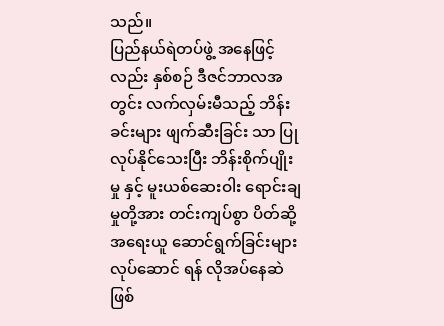သည်။
ပြည်နယ်ရဲတပ်ဖွဲ့ အနေဖြင့်လည်း နှစ်စဉ် ဒီဇင်ဘာလအတွင်း လက်လှမ်းမီသည့် ဘိန်းခင်းများ ဖျက်ဆီးခြင်း သာ ပြုလုပ်နိုင်သေးပြီး ဘိန်းစိုက်ပျိုးမှု နှင့် မူးယစ်ဆေးဝါး ရောင်းချမှုတို့အား တင်းကျပ်စွာ ပိတ်ဆို့အရေးယူ ဆောင်ရွက်ခြင်းများ လုပ်ဆောင် ရန် လိုအပ်နေဆဲဖြစ်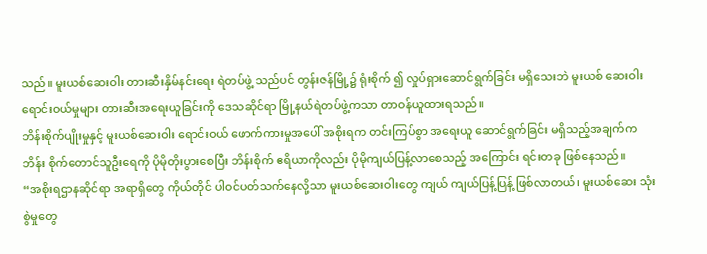သည်။ မူးယစ်ဆေးဝါး တားဆီးနှိမ်နင်းရေး ရဲတပ်ဖွဲ့ သည်ပင် တွန်းဇန်မြို့၌ ရုံးစိုက် ၍ လှုပ်ရှားဆောင်ရွက်ခြင်း မရှိသေးဘဲ မူးယစ် ဆေးဝါး ရောင်းဝယ်မှုများ တားဆီးအရေးယူခြင်းကို ဒေသဆိုင်ရာ မြို့နယ်ရဲတပ်ဖွဲ့ကသာ တာဝန်ယူထားရသည်။
ဘိန်းစိုက်ပျိုးမှုနှင့် မူးယစ်ဆေးဝါး ရောင်းဝယ် ဖောက်ကားမှုအပေါ် အစိုးရက တင်းကြပ်စွာ အရေးယူ ဆောင်ရွက်ခြင်း မရှိသည့်အချက်က ဘိန်း စိုက်တောင်သူဦးရေကို ပိုမိုတိုးပွားစေပြီး ဘိန်းစိုက် ဧရိယာကိုလည်း ပိုမိုကျယ်ပြန့်လာစေသည့် အကြောင်း ရင်းတခု ဖြစ်နေသည်။
“အစိုးရဌာနဆိုင်ရာ အရာရှိတွေ ကိုယ်တိုင် ပါဝင်ပတ်သက်နေလို့သာ မူးယစ်ဆေးဝါးတွေ ကျယ် ကျယ်ပြန့်ပြန့် ဖြစ်လာတယ်၊ မူးယစ်ဆေး သုံးစွဲမှုတွေ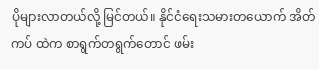ပိုများလာတယ်လို့ မြင်တယ်။ နိုင်ငံရေးသမားတယောက် အိတ်ကပ် ထဲက စာရွက်တရွက်တောင် ဖမ်း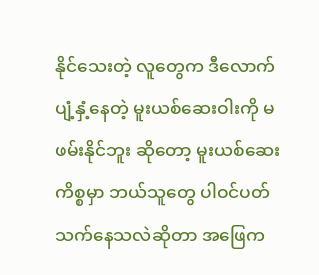နိုင်သေးတဲ့ လူတွေက ဒီလောက် ပျံ့နှံ့နေတဲ့ မူးယစ်ဆေးဝါးကို မဖမ်းနိုင်ဘူး ဆိုတော့ မူးယစ်ဆေး ကိစ္စမှာ ဘယ်သူတွေ ပါဝင်ပတ်သက်နေသလဲဆိုတာ အဖြေက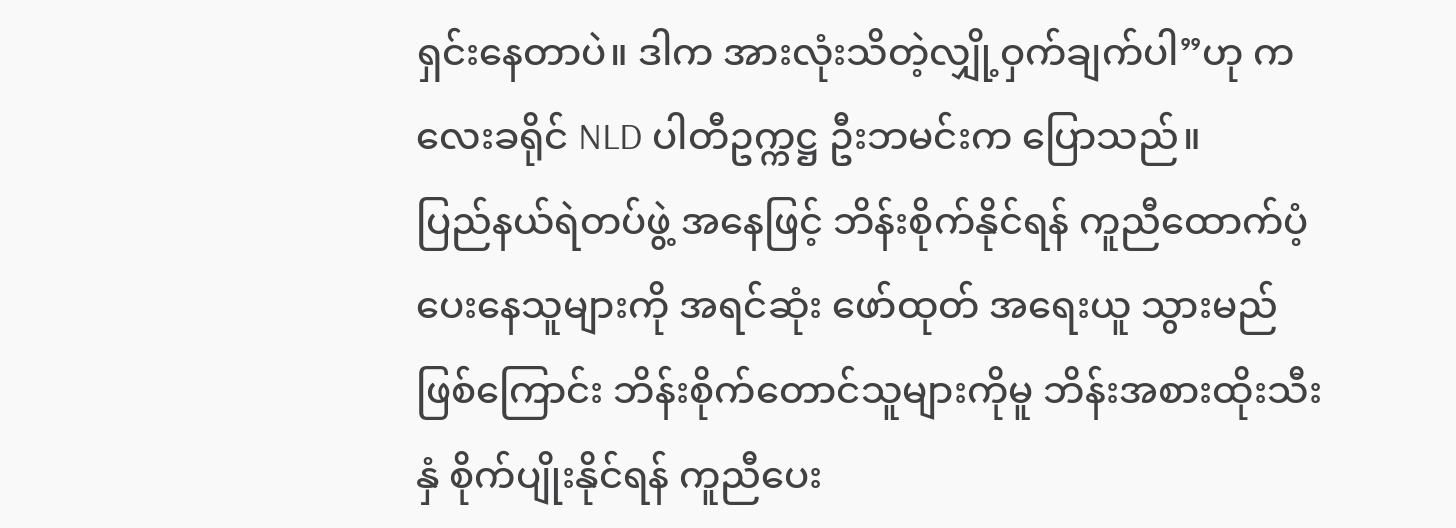ရှင်းနေတာပဲ။ ဒါက အားလုံးသိတဲ့လျှို့ဝှက်ချက်ပါ”ဟု ကလေးခရိုင် NLD ပါတီဥက္ကဋ္ဌ ဦးဘမင်းက ပြောသည်။
ပြည်နယ်ရဲတပ်ဖွဲ့ အနေဖြင့် ဘိန်းစိုက်နိုင်ရန် ကူညီထောက်ပံ့ပေးနေသူများကို အရင်ဆုံး ဖော်ထုတ် အရေးယူ သွားမည်ဖြစ်ကြောင်း ဘိန်းစိုက်တောင်သူများကိုမူ ဘိန်းအစားထိုးသီးနှံ စိုက်ပျိုးနိုင်ရန် ကူညီပေး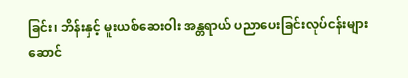ခြင်း၊ ဘိန်းနှင့် မူးယစ်ဆေးဝါး အန္တရာယ် ပညာပေးခြင်းလုပ်ငန်းများ ဆောင်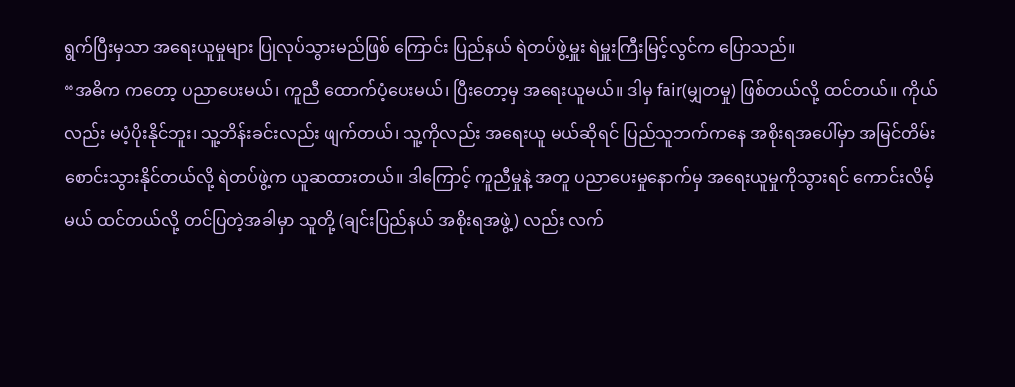ရွက်ပြီးမှသာ အရေးယူမှုများ ပြုလုပ်သွားမည်ဖြစ် ကြောင်း ပြည်နယ် ရဲတပ်ဖွဲ့မှူး ရဲမှူးကြီးမြင့်လွင်က ပြောသည်။
“အဓိက ကတော့ ပညာပေးမယ်၊ ကူညီ ထောက်ပံ့ပေးမယ်၊ ပြီးတော့မှ အရေးယူမယ်။ ဒါမှ fair(မျှတမှု) ဖြစ်တယ်လို့ ထင်တယ်။ ကိုယ်လည်း မပံ့ပိုးနိုင်ဘူး၊ သူ့ဘိန်းခင်းလည်း ဖျက်တယ်၊ သူ့ကိုလည်း အရေးယူ မယ်ဆိုရင် ပြည်သူဘက်ကနေ အစိုးရအပေါ်မှာ အမြင်တိမ်းစောင်းသွားနိုင်တယ်လို့ ရဲတပ်ဖွဲ့က ယူဆထားတယ်။ ဒါကြောင့် ကူညီမှုနဲ့ အတူ ပညာပေးမှုနောက်မှ အရေးယူမှုကိုသွားရင် ကောင်းလိမ့်မယ် ထင်တယ်လို့ တင်ပြတဲ့အခါမှာ သူတို့ (ချင်းပြည်နယ် အစိုးရအဖွဲ့) လည်း လက်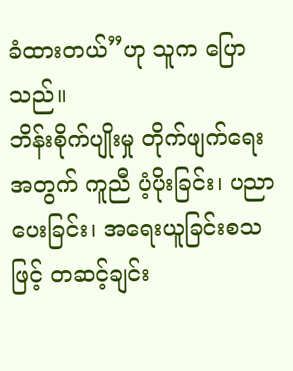ခံထားတယ်”ဟု သူက ပြောသည်။
ဘိန်းစိုက်ပျိုးမှု တိုက်ဖျက်ရေးအတွက် ကူညီ ပံ့ပိုးခြင်း၊ ပညာပေးခြင်း၊ အရေးယူခြင်းစသဖြင့် တဆင့်ချင်း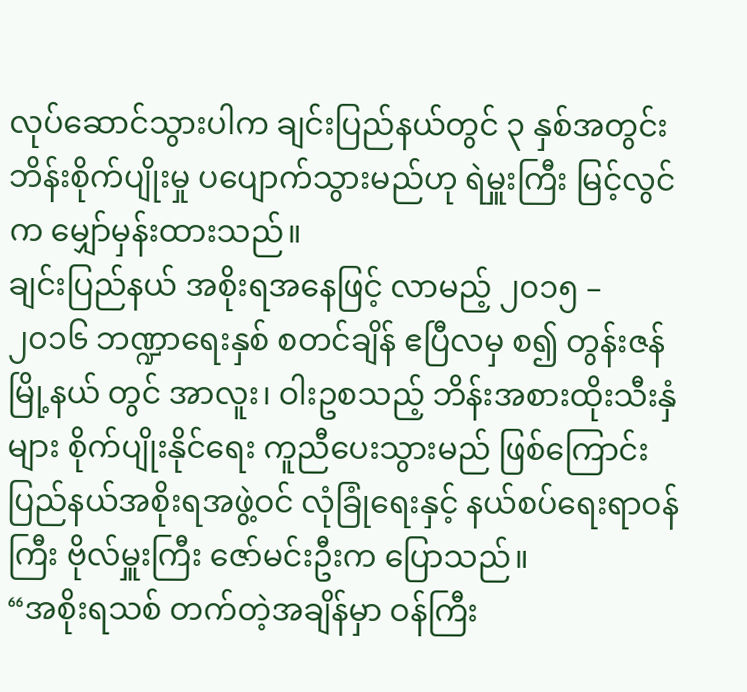လုပ်ဆောင်သွားပါက ချင်းပြည်နယ်တွင် ၃ နှစ်အတွင်း ဘိန်းစိုက်ပျိုးမှု ပပျောက်သွားမည်ဟု ရဲမှူးကြီး မြင့်လွင်က မျှော်မှန်းထားသည်။
ချင်းပြည်နယ် အစိုးရအနေဖြင့် လာမည့် ၂၀၁၅ – ၂၀၁၆ ဘဏ္ဍာရေးနှစ် စတင်ချိန် ဧပြီလမှ စ၍ တွန်းဇန်မြို့နယ် တွင် အာလူး၊ ဝါးဥစသည့် ဘိန်းအစားထိုးသီးနှံများ စိုက်ပျိုးနိုင်ရေး ကူညီပေးသွားမည် ဖြစ်ကြောင်း ပြည်နယ်အစိုးရအဖွဲ့ဝင် လုံခြုံရေးနှင့် နယ်စပ်ရေးရာဝန်ကြီး ဗိုလ်မှူးကြီး ဇော်မင်းဦးက ပြောသည်။
“အစိုးရသစ် တက်တဲ့အချိန်မှာ ဝန်ကြီး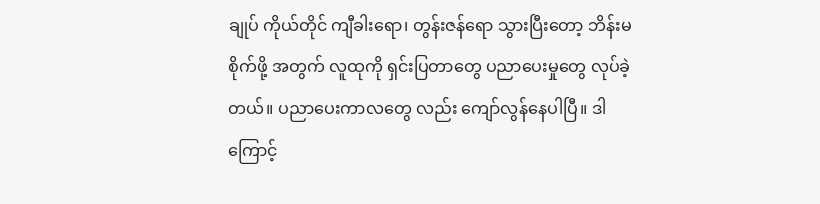ချုပ် ကိုယ်တိုင် ကျီခါးရော၊ တွန်းဇန်ရော သွားပြီးတော့ ဘိန်းမစိုက်ဖို့ အတွက် လူထုကို ရှင်းပြတာတွေ ပညာပေးမှုတွေ လုပ်ခဲ့တယ်။ ပညာပေးကာလတွေ လည်း ကျော်လွန်နေပါပြီ။ ဒါကြောင့်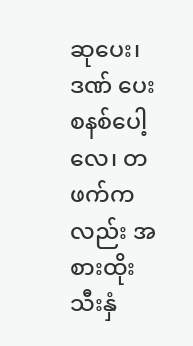ဆုပေး၊ ဒဏ် ပေးစနစ်ပေါ့လေ၊ တဖက်ကလည်း အစားထိုးသီးနှံ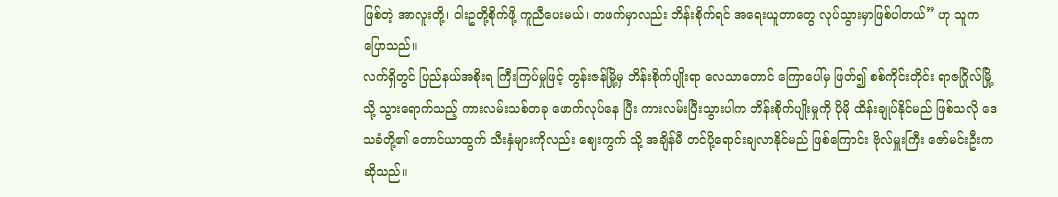ဖြစ်တဲ့ အာလူးတို့၊ ဝါးဥတို့စိုက်ဖို့ ကူညီပေးမယ်၊ တဖက်မှာလည်း ဘိန်းစိုက်ရင် အရေးယူတာတွေ လုပ်သွားမှာဖြစ်ပါတယ်” ဟု သူက ပြောသည်။
လက်ရှိတွင် ပြည်နယ်အစိုးရ ကြီးကြပ်မှုဖြင့် တွန်းဇန်မြို့မှ ဘိန်းစိုက်ပျိုးရာ လေသာတောင် ကြောပေါ်မှ ဖြတ်၍ စစ်ကိုင်းတိုင်း ရာဇဂြိုလ်မြို့သို့ သွားရောက်သည့် ကားလမ်းသစ်တခု ဖောက်လုပ်နေ ပြီး ကားလမ်းပြီးသွားပါက ဘိန်းစိုက်ပျိုးမှုကို ပိုမို ထိန်းချုပ်နိုင်မည် ဖြစ်သလို ဒေသခံတို့၏ တောင်ယာထွက် သီးနှံများကိုလည်း ဈေးကွက် သို့ အချိန်မီ တင်ပို့ရောင်းချလာနိုင်မည် ဖြစ်ကြောင်း ဗိုလ်မှူးကြီး ဇော်မင်းဦးက ဆိုသည်။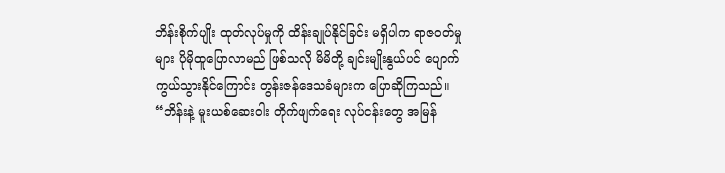ဘိန်းစိုက်ပျိုး ထုတ်လုပ်မှုကို ထိန်းချုပ်နိုင်ခြင်း မရှိပါက ရာဇဝတ်မှုများ ပိုမိုထူပြောလာမည် ဖြစ်သလို မိမိတို့ ချင်းမျိုးနွယ်ပင် ပျောက်ကွယ်သွားနိုင်ကြောင်း တွန်းဇန်ဒေသခံများက ပြောဆိုကြသည်။
“ဘိန်းနဲ့ မူးယစ်ဆေးဝါး တိုက်ဖျက်ရေး လုပ်ငန်းတွေ အမြန်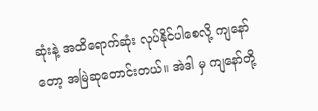ဆုံးနဲ့ အထိရောက်ဆုံး လုပ်နိုင်ပါစေလို့ ကျနော် တော့ အမြဲဆုတောင်းတယ်။ အဲဒါ မှ ကျနော်တို့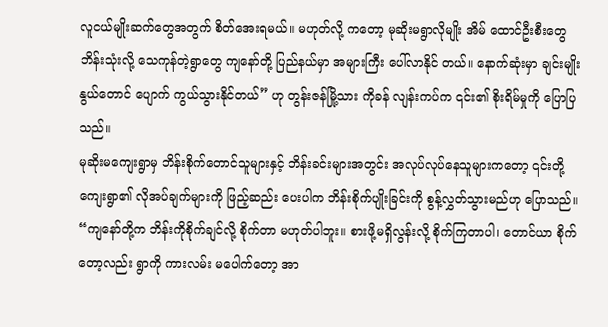လူငယ်မျိုးဆက်တွေအတွက် စိတ်အေးရမယ်။ မဟုတ်လို့ ကတော့ မုဆိုးမရွာလိုမျိုး အိမ် ထောင်ဦးစီးတွေ ဘိန်းသုံးလို့ သေကုန်တဲ့ရွာတွေ ကျနော်တို့ ပြည်နယ်မှာ အများကြီး ပေါ်လာနိုင် တယ်။ နောက်ဆုံးမှာ ချင်းမျိုးနွယ်တောင် ပျောက် ကွယ်သွားနိုင်တယ်” ဟု တွန်းဇန်မြို့သား ကိုခန် လျန်းကပ်က ၎င်း၏ စိုးရိမ်မှုကို ပြောပြသည်။
မုဆိုးမကျေးရွာမှ ဘိန်းစိုက်တောင်သူများနှင့် ဘိန်းခင်းများအတွင်း အလုပ်လုပ်နေသူများကတော့ ၎င်းတို့ ကျေးရွာ၏ လိုအပ်ချက်များကို ဖြည့်ဆည်း ပေးပါက ဘိန်းစိုက်ပျိုးခြင်းကို စွန့်လွှတ်သွားမည်ဟု ပြောသည်။
“ကျနော်တို့က ဘိန်းကိုစိုက်ချင်လို့ စိုက်တာ မဟုတ်ပါဘူး။ စားဖို့မရှိလွန်းလို့ စိုက်ကြတာပါ၊ တောင်ယာ စိုက်တော့လည်း ရွာကို ကားလမ်း မပေါက်တော့ အာ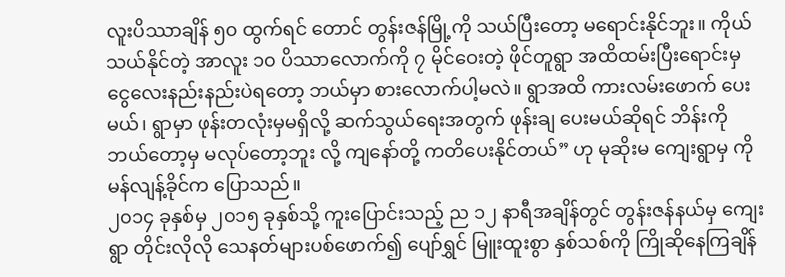လူးပိဿာချိန် ၅၀ ထွက်ရင် တောင် တွန်းဇန်မြို့ကို သယ်ပြီးတော့ မရောင်းနိုင်ဘူး။ ကိုယ်သယ်နိုင်တဲ့ အာလူး ၁၀ ပိဿာလောက်ကို ၇ မိုင်ဝေးတဲ့ ဖိုင်တူရွာ အထိထမ်းပြီးရောင်းမှ ငွေလေးနည်းနည်းပဲရတော့ ဘယ်မှာ စားလောက်ပါ့မလဲ။ ရွာအထိ ကားလမ်းဖောက် ပေးမယ်၊ ရွာမှာ ဖုန်းတလုံးမှမရှိလို့ ဆက်သွယ်ရေးအတွက် ဖုန်းချ ပေးမယ်ဆိုရင် ဘိန်းကိုဘယ်တော့မှ မလုပ်တော့ဘူး လို့ ကျနော်တို့ ကတိပေးနိုင်တယ်” ဟု မုဆိုးမ ကျေးရွာမှ ကိုမန်လျန့်ခိုင်က ပြောသည်။
၂၀၁၄ ခုနှစ်မှ ၂၀၁၅ ခုနှစ်သို့ ကူးပြောင်းသည့် ည ၁၂ နာရီအချိန်တွင် တွန်းဇန်နယ်မှ ကျေးရွာ တိုင်းလိုလို သေနတ်များပစ်ဖောက်၍ ပျော်ရွှင် မြူးထူးစွာ နှစ်သစ်ကို ကြိုဆိုနေကြချိန်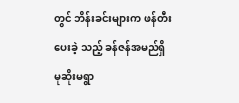တွင် ဘိန်းခင်းများက ဖန်တီးပေးခဲ့ သည့် ခန်ဇန်အမည်ရှိ မုဆိုးမရွာ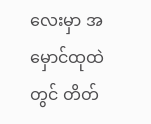လေးမှာ အမှောင်ထုထဲတွင် တိတ်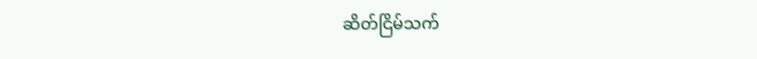ဆိတ်ငြိမ်သက်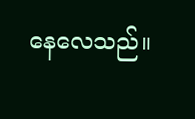နေလေသည်။